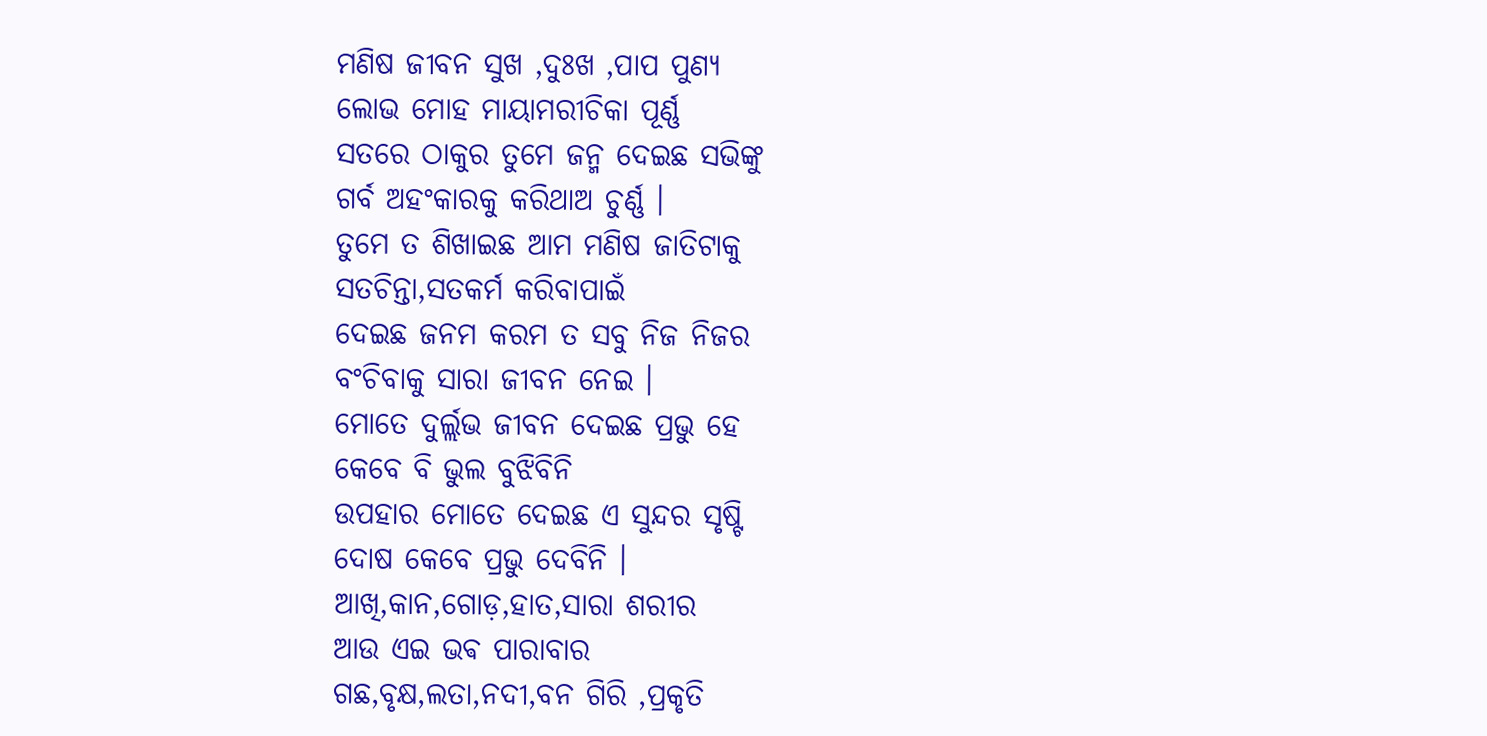ମଣିଷ ଜୀବନ ସୁଖ ,ଦୁଃଖ ,ପାପ ପୁଣ୍ୟ
ଲୋଭ ମୋହ ମାୟାମରୀଚିକା ପୂର୍ଣ୍ଣ
ସତରେ ଠାକୁର ତୁମେ ଜନ୍ମ ଦେଇଛ ସଭିଙ୍କୁ
ଗର୍ବ ଅହଂକାରକୁ କରିଥାଅ ଚୁର୍ଣ୍ଣ ।
ତୁମେ ତ ଶିଖାଇଛ ଆମ ମଣିଷ ଜାତିଟାକୁ
ସତଚିନ୍ତା,ସତକର୍ମ କରିବାପାଇଁ
ଦେଇଛ ଜନମ କରମ ତ ସବୁ ନିଜ ନିଜର
ବଂଚିବାକୁ ସାରା ଜୀବନ ନେଇ ।
ମୋତେ ଦୁର୍ଲ୍ଲଭ ଜୀବନ ଦେଇଛ ପ୍ରଭୁ ହେ
କେବେ ବି ଭୁଲ ବୁଝିବିନି
ଉପହାର ମୋତେ ଦେଇଛ ଏ ସୁନ୍ଦର ସୃଷ୍ଟି
ଦୋଷ କେବେ ପ୍ରଭୁ ଦେବିନି ।
ଆଖି,କାନ,ଗୋଡ଼,ହାତ,ସାରା ଶରୀର
ଆଉ ଏଇ ଭଵ ପାରାବାର
ଗଛ,ବୃକ୍ଷ,ଲତା,ନଦୀ,ବନ ଗିରି ,ପ୍ରକୃତି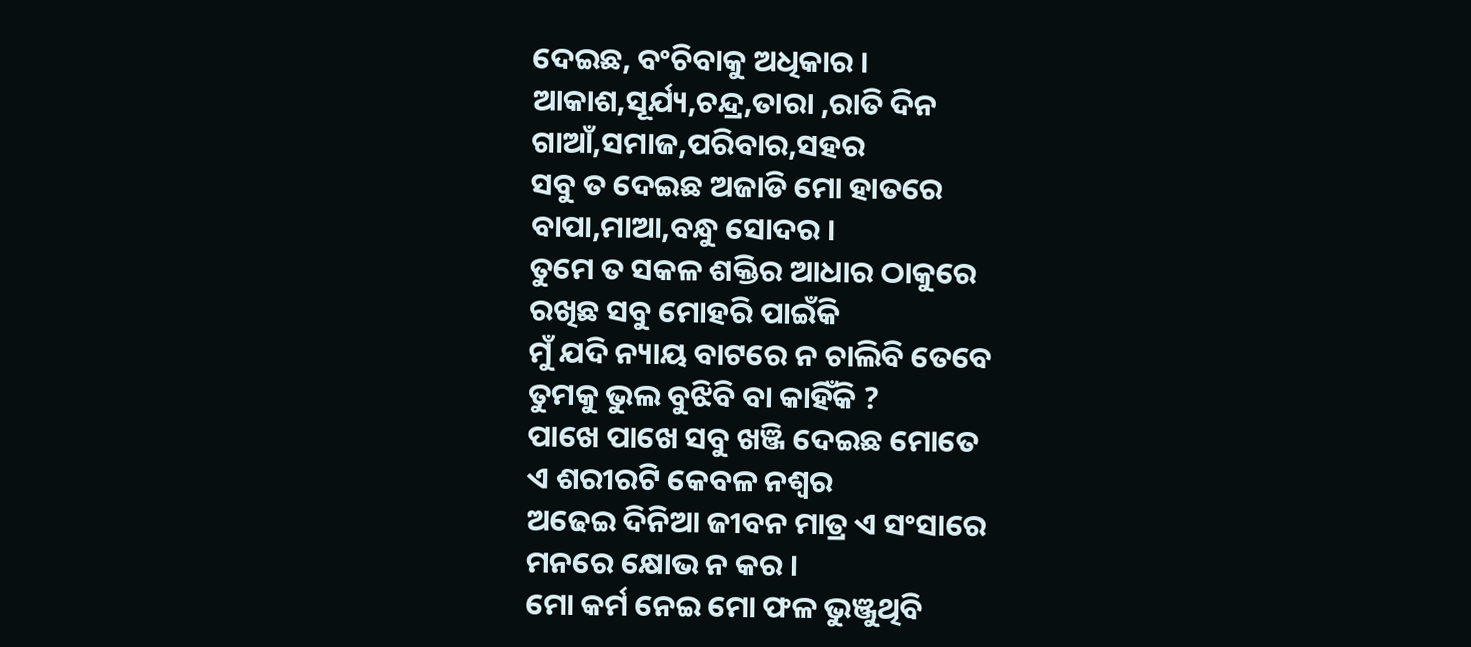ଦେଇଛ, ବଂଚିବାକୁ ଅଧିକାର ।
ଆକାଶ,ସୂର୍ଯ୍ୟ,ଚନ୍ଦ୍ର,ତାରା ,ରାତି ଦିନ
ଗାଆଁ,ସମାଜ,ପରିବାର,ସହର
ସବୁ ତ ଦେଇଛ ଅଜାଡି ମୋ ହାତରେ
ବାପା,ମାଆ,ବନ୍ଧୁ ସୋଦର ।
ତୁମେ ତ ସକଳ ଶକ୍ତିର ଆଧାର ଠାକୁରେ
ରଖିଛ ସବୁ ମୋହରି ପାଇଁକି
ମୁଁ ଯଦି ନ୍ୟାୟ ବାଟରେ ନ ଚାଲିବି ତେବେ
ତୁମକୁ ଭୁଲ ବୁଝିବି ବା କାହିଁକି ?
ପାଖେ ପାଖେ ସବୁ ଖଞ୍ଜି ଦେଇଛ ମୋତେ
ଏ ଶରୀରଟି କେବଳ ନଶ୍ଵର
ଅଢେଇ ଦିନିଆ ଜୀବନ ମାତ୍ର ଏ ସଂସାରେ
ମନରେ କ୍ଷୋଭ ନ କର ।
ମୋ କର୍ମ ନେଇ ମୋ ଫଳ ଭୁଞ୍ଜୁଥିବି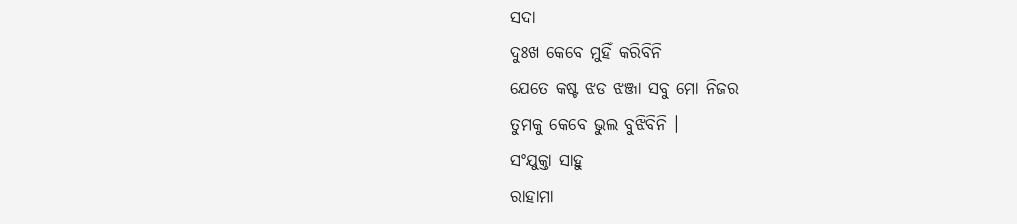ସଦା
ଦୁଃଖ କେବେ ମୁହିଁ କରିବିନି
ଯେତେ କଷ୍ଟ ଝଡ ଝଞ୍ଜା ସବୁ ମୋ ନିଜର
ତୁମକୁ କେବେ ଭୁଲ ବୁଝିବିନି ।
ସଂଯୁକ୍ତା ସାହୁ
ରାହାମା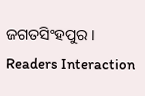ଜଗତସିଂହପୁର ।
Readers Interaction